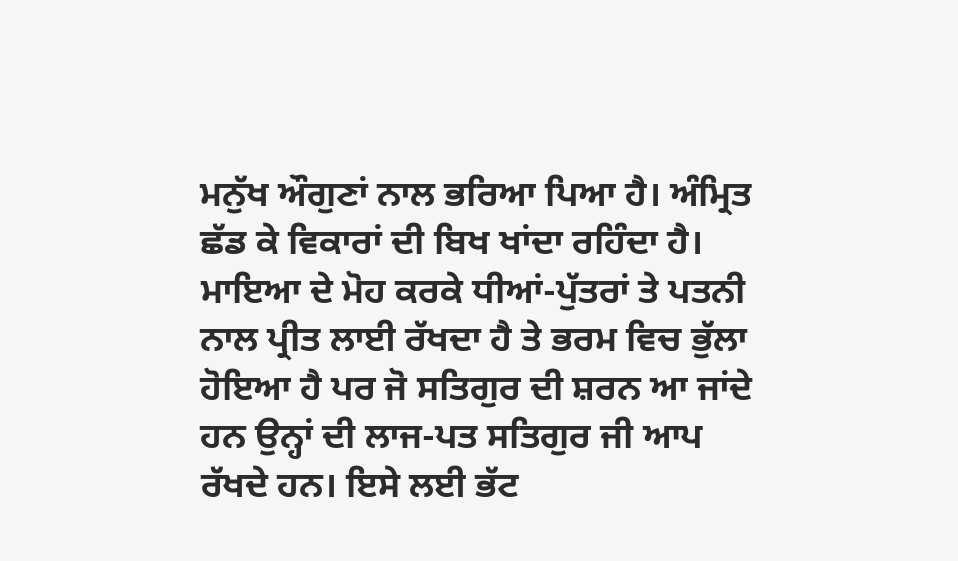ਮਨੁੱਖ ਔਗੁਣਾਂ ਨਾਲ ਭਰਿਆ ਪਿਆ ਹੈ। ਅੰਮ੍ਰਿਤ ਛੱਡ ਕੇ ਵਿਕਾਰਾਂ ਦੀ ਬਿਖ ਖਾਂਦਾ ਰਹਿੰਦਾ ਹੈ। ਮਾਇਆ ਦੇ ਮੋਹ ਕਰਕੇ ਧੀਆਂ-ਪੁੱਤਰਾਂ ਤੇ ਪਤਨੀ ਨਾਲ ਪ੍ਰੀਤ ਲਾਈ ਰੱਖਦਾ ਹੈ ਤੇ ਭਰਮ ਵਿਚ ਭੁੱਲਾ ਹੋਇਆ ਹੈ ਪਰ ਜੋ ਸਤਿਗੁਰ ਦੀ ਸ਼ਰਨ ਆ ਜਾਂਦੇ ਹਨ ਉਨ੍ਹਾਂ ਦੀ ਲਾਜ-ਪਤ ਸਤਿਗੁਰ ਜੀ ਆਪ ਰੱਖਦੇ ਹਨ। ਇਸੇ ਲਈ ਭੱਟ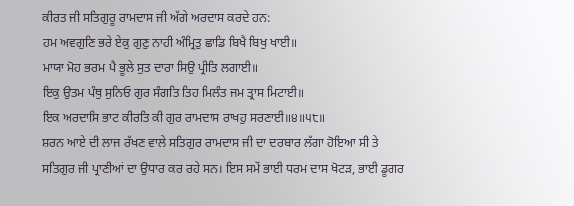ਕੀਰਤ ਜੀ ਸਤਿਗੁਰੂ ਰਾਮਦਾਸ ਜੀ ਅੱਗੇ ਅਰਦਾਸ ਕਰਦੇ ਹਨ:
ਹਮ ਅਵਗੁਣਿ ਭਰੇ ਏਕੁ ਗੁਣੁ ਨਾਹੀ ਅੰਮ੍ਰਿਤੁ ਛਾਡਿ ਬਿਖੈ ਬਿਖੁ ਖਾਈ॥
ਮਾਯਾ ਮੋਹ ਭਰਮ ਪੈ ਭੂਲੇ ਸੁਤ ਦਾਰਾ ਸਿਉ ਪ੍ਰੀਤਿ ਲਗਾਈ॥
ਇਕੁ ਉਤਮ ਪੰਥੁ ਸੁਨਿਓ ਗੁਰ ਸੰਗਤਿ ਤਿਹ ਮਿਲੰਤ ਜਮ ਤ੍ਰਾਸ ਮਿਟਾਈ॥
ਇਕ ਅਰਦਾਸਿ ਭਾਟ ਕੀਰਤਿ ਕੀ ਗੁਰ ਰਾਮਦਾਸ ਰਾਖਹੁ ਸਰਣਾਈ॥੪॥੫੮॥
ਸ਼ਰਨ ਆਏ ਦੀ ਲਾਜ ਰੱਖਣ ਵਾਲੇ ਸਤਿਗੁਰ ਰਾਮਦਾਸ ਜੀ ਦਾ ਦਰਬਾਰ ਲੱਗਾ ਹੋਇਆ ਸੀ ਤੇ ਸਤਿਗੁਰ ਜੀ ਪ੍ਰਾਣੀਆਂ ਦਾ ਉਧਾਰ ਕਰ ਰਹੇ ਸਨ। ਇਸ ਸਮੇਂ ਭਾਈ ਧਰਮ ਦਾਸ ਖੋਟੜ, ਭਾਈ ਡੂਗਰ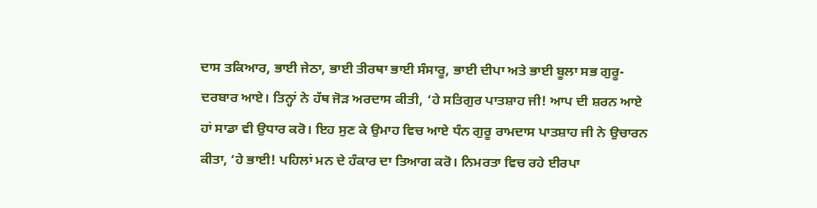ਦਾਸ ਤਕਿਆਰ, ਭਾਈ ਜੇਠਾ, ਭਾਈ ਤੀਰਥਾ ਭਾਈ ਸੰਸਾਰੂ, ਭਾਈ ਦੀਪਾ ਅਤੇ ਭਾਈ ਬੂਲਾ ਸਭ ਗੁਰੂ-ਦਰਬਾਰ ਆਏ। ਤਿਨ੍ਹਾਂ ਨੇ ਹੱਥ ਜੋੜ ਅਰਦਾਸ ਕੀਤੀ, ‘ਹੇ ਸਤਿਗੁਰ ਪਾਤਸ਼ਾਹ ਜੀ! ਆਪ ਦੀ ਸ਼ਰਨ ਆਏ ਹਾਂ ਸਾਡਾ ਵੀ ਉਧਾਰ ਕਰੋ। ਇਹ ਸੁਣ ਕੇ ਉਮਾਹ ਵਿਚ ਆਏ ਧੰਨ ਗੁਰੂ ਰਾਮਦਾਸ ਪਾਤਸ਼ਾਹ ਜੀ ਨੇ ਉਚਾਰਨ ਕੀਤਾ, ‘ਹੇ ਭਾਈ! ਪਹਿਲਾਂ ਮਨ ਦੇ ਹੰਕਾਰ ਦਾ ਤਿਆਗ ਕਰੋ। ਨਿਮਰਤਾ ਵਿਚ ਰਹੇ ਈਰਪਾ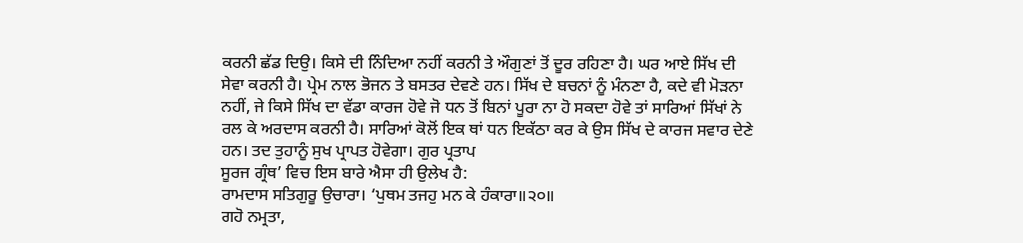ਕਰਨੀ ਛੱਡ ਦਿਉ। ਕਿਸੇ ਦੀ ਨਿੰਦਿਆ ਨਹੀਂ ਕਰਨੀ ਤੇ ਔਗੁਣਾਂ ਤੋਂ ਦੂਰ ਰਹਿਣਾ ਹੈ। ਘਰ ਆਏ ਸਿੱਖ ਦੀ ਸੇਵਾ ਕਰਨੀ ਹੈ। ਪ੍ਰੇਮ ਨਾਲ ਭੋਜਨ ਤੇ ਬਸਤਰ ਦੇਵਣੇ ਹਨ। ਸਿੱਖ ਦੇ ਬਚਨਾਂ ਨੂੰ ਮੰਨਣਾ ਹੈ, ਕਦੇ ਵੀ ਮੋੜਨਾ ਨਹੀਂ, ਜੇ ਕਿਸੇ ਸਿੱਖ ਦਾ ਵੱਡਾ ਕਾਰਜ ਹੋਵੇ ਜੋ ਧਨ ਤੋਂ ਬਿਨਾਂ ਪੂਰਾ ਨਾ ਹੋ ਸਕਦਾ ਹੋਵੇ ਤਾਂ ਸਾਰਿਆਂ ਸਿੱਖਾਂ ਨੇ ਰਲ ਕੇ ਅਰਦਾਸ ਕਰਨੀ ਹੈ। ਸਾਰਿਆਂ ਕੋਲੋਂ ਇਕ ਥਾਂ ਧਨ ਇਕੱਠਾ ਕਰ ਕੇ ਉਸ ਸਿੱਖ ਦੇ ਕਾਰਜ ਸਵਾਰ ਦੇਣੇ ਹਨ। ਤਦ ਤੁਹਾਨੂੰ ਸੁਖ ਪ੍ਰਾਪਤ ਹੋਵੇਗਾ। ਗੁਰ ਪ੍ਰਤਾਪ
ਸੂਰਜ ਗ੍ਰੰਥ’ ਵਿਚ ਇਸ ਬਾਰੇ ਐਸਾ ਹੀ ਉਲੇਖ ਹੈ:
ਰਾਮਦਾਸ ਸਤਿਗੁਰੂ ਉਚਾਰਾ। ‘ਪੁਥਮ ਤਜਹੁ ਮਨ ਕੇ ਹੰਕਾਰਾ॥੨੦॥
ਗਹੋ ਨਮ੍ਰਤਾ,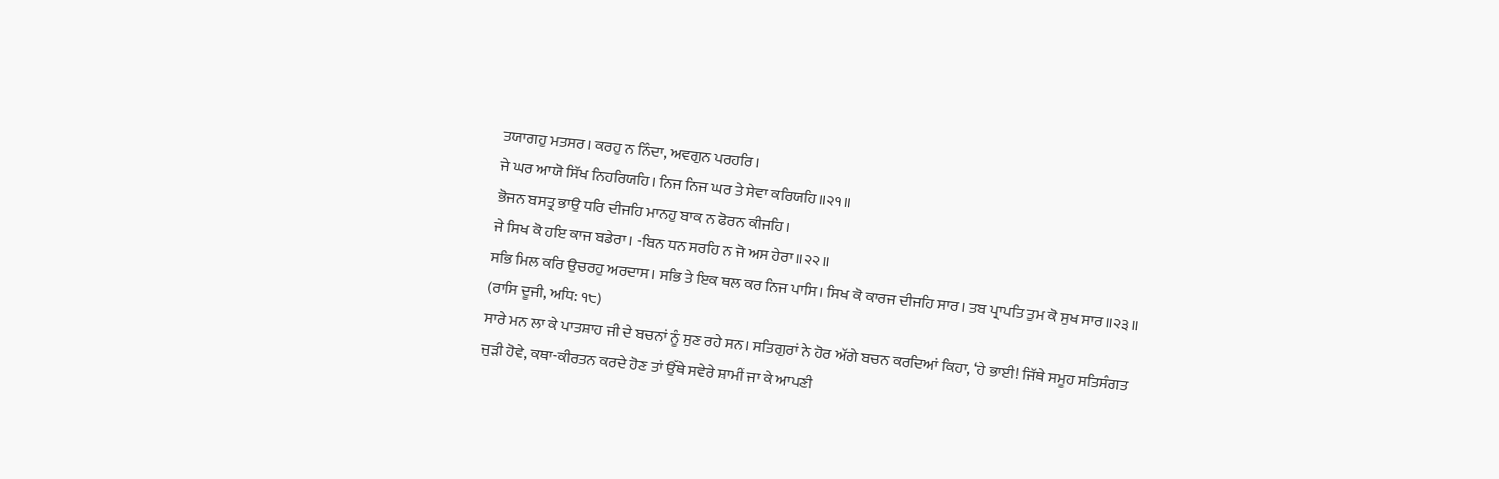ਤਯਾਗਹੁ ਮਤਸਰ। ਕਰਹੁ ਨ ਨਿੰਦਾ, ਅਵਗੁਨ ਪਰਹਰਿ।
ਜੇ ਘਰ ਆਯੋ ਸਿੱਖ ਨਿਹਰਿਯਹਿ। ਨਿਜ ਨਿਜ ਘਰ ਤੇ ਸੇਵਾ ਕਰਿਯਹਿ॥੨੧॥
ਭੋਜਨ ਬਸਤ੍ਰ ਭਾਉ ਧਰਿ ਦੀਜਹਿ ਮਾਨਹੁ ਬਾਕ ਨ ਫੋਰਨ ਕੀਜਹਿ।
ਜੇ ਸਿਖ ਕੋ ਹਇ ਕਾਜ ਬਡੇਰਾ। -ਬਿਨ ਧਨ ਸਰਹਿ ਨ ਜੋ ਅਸ ਹੇਰਾ॥੨੨॥
ਸਭਿ ਮਿਲ ਕਰਿ ਉਚਰਹੁ ਅਰਦਾਸ। ਸਭਿ ਤੇ ਇਕ ਥਲ ਕਰ ਨਿਜ ਪਾਸਿ। ਸਿਖ ਕੋ ਕਾਰਜ ਦੀਜਹਿ ਸਾਰ। ਤਬ ਪ੍ਰਾਪਤਿ ਤੁਮ ਕੋ ਸੁਖ ਸਾਰ॥੨੩॥
(ਰਾਸਿ ਦੂਜੀ, ਅਧਿ: ੧੮)
ਸਾਰੇ ਮਨ ਲਾ ਕੇ ਪਾਤਸ਼ਾਹ ਜੀ ਦੇ ਬਚਨਾਂ ਨੂੰ ਸੁਣ ਰਹੇ ਸਨ। ਸਤਿਗੁਰਾਂ ਨੇ ਹੋਰ ਅੱਗੇ ਬਚਨ ਕਰਦਿਆਂ ਕਿਹਾ, ‘ਹੇ ਭਾਈ! ਜਿੱਥੇ ਸਮੂਹ ਸਤਿਸੰਗਤ ਜੁੜੀ ਹੋਵੇ, ਕਥਾ-ਕੀਰਤਨ ਕਰਦੇ ਹੋਣ ਤਾਂ ਉੱਥੇ ਸਵੇਰੇ ਸ਼ਾਮੀਂ ਜਾ ਕੇ ਆਪਣੀ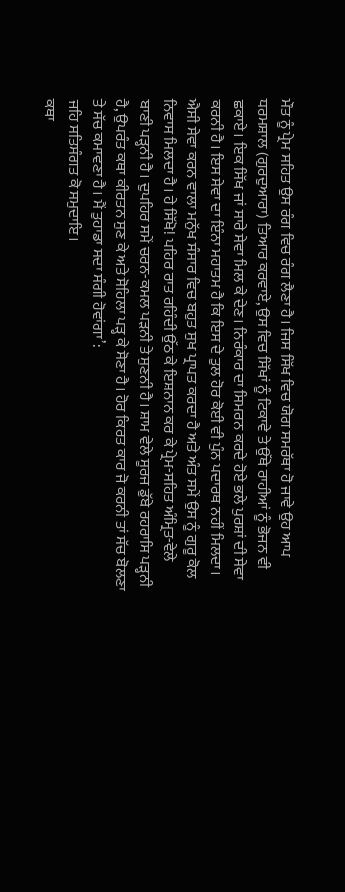ਮੌਤ ਨੂੰ ਪ੍ਰੇਮ ਸਹਿਤ ਉਸ ਰੰਗ ਵਿਚ ਰੰਗ ਲੈਣਾ ਹੈ। ਜਿਸ ਸਿੱਖ ਵਿਚ ਯੋਗ ਸਮਰੱਥਾ ਹੋ ਜਾਵੇ ਉਹ ਆਪ ਧਰਮਸ਼ਾਲ (ਗੁਰਦੁਆਰਾ) ਤਿਆਰ ਕਰਵਾਏ, ਉਸ ਵਿਚ ਸਿੱਖਾਂ ਨੂੰ ਟਿਕਾਵੇ ਤੇ ਉੱਥੇ ਰਾਹੀਆਂ ਨੂੰ ਭੋਜਨ ਵੀ ਛਕਾਏ। ਇਕ ਸਿੱਖ ਜਾਂ ਸਾਰੇ ਸੇਵਾ ਮਿਲ ਕੇ ਦੇਣ। ਨਿਰੰਕਾਰ ਦਾ ਸਿਮਰਨ ਕਰਦੇ ਹੋਏ ਭਲੇ ਪੁਰਸ਼ਾਂ ਦੀ ਸੇਵਾ ਕਰਨੀ ਹੈ। ਇਸ ਸੇਵਾ ਦਾ ਇੰਨਾ ਮਹਾਤਮ ਹੈ ਕਿ ਇਸ ਦੇ ਤੁਲ ਹੋਰ ਕੋਈ ਵੀ ਪੁੰਨ ਪਦਾਰਥ ਨਹੀਂ ਮਿਲਦਾ। ਐਸੀ ਸੇਵਾ ਕਰਨ ਵਾਲਾ ਮਨੁੱਖ ਸੰਸਾਰ ਵਿਚ ਬਹੁਤ ਸੁਖ ਪ੍ਰਾਪਤ ਕਰਦਾ ਹੈ ਅਤੇ ਅੰਤ ਸਮੇਂ ਉਸ ਨੂੰ ਗੁਰੂ ਕੋਲ ਨਿਵਾਸ ਮਿਲਦਾ ਹੈ। ਹੇ ਸਿੱਖੋ! ਪਹਿਰ ਰਾਤ ਰਹਿੰਦੀ ਉੱਠ ਕੇ ਇਸ਼ਨਾਨ ਕਰ ਕੇ ਪ੍ਰੇਮ-ਸਹਿਤ ਅੰਮ੍ਰਿਤ-ਵੇਲੇ ਬਾਣੀ ਪੜ੍ਹਨੀ ਹੈ। ਦੁਪਹਿਰ ਸਮੇਂ ਚਰਨ-ਕਮਲ ਪੜਨੀ ਤੇ ਸੁਣਨੀ ਹੈ। ਸ਼ਾਮ ਵੇਲੇ ਸੂਰਜ ਡੁੱਬੇ ਰਹਰਾਸਿ ਪੜ੍ਹਨੀ ਹੈ, ਉਪਰੰਤ ਕਥਾ ਕੀਰਤਨ ਸੁਣ ਕੇ ਅਤੇ ਸੋਹਿਲਾ ਪੜ੍ਹ ਕੇ ਸੋਣਾ ਹੈ। ਹੋਰ ਕਿਰਤ ਕਾਰ ਜੋ ਕਰਨੀ ਤਾਂ ਸੱਚ ਬੋਲਣਾ ਤੇ ਸੱਚ ਕਮਾਵਣਾ ਹੈ। ਮੈਂ ਤੁਹਾਡਾ ਸਦਾ ਸੰਗੀ ਹੋਵਾਂਗਾ’:
ਜਹਿ ਸਤਿਸੰਗਤ ਕੋ ਸਮੁਦਾਇ।
ਕਥਾ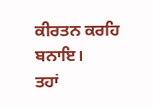ਕੀਰਤਨ ਕਰਹਿ ਬਨਾਇ।
ਤਹਾਂ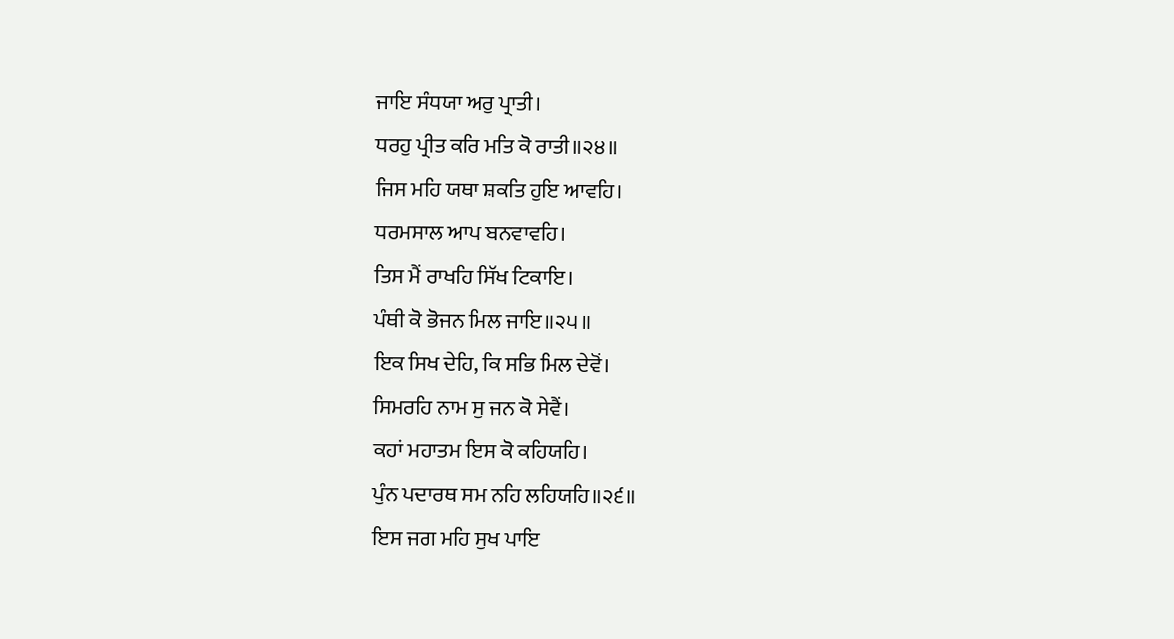ਜਾਇ ਸੰਧਯਾ ਅਰੁ ਪ੍ਰਾਤੀ।
ਧਰਹੁ ਪ੍ਰੀਤ ਕਰਿ ਮਤਿ ਕੋ ਰਾਤੀ॥੨੪॥
ਜਿਸ ਮਹਿ ਯਥਾ ਸ਼ਕਤਿ ਹੁਇ ਆਵਹਿ।
ਧਰਮਸਾਲ ਆਪ ਬਨਵਾਵਹਿ।
ਤਿਸ ਮੈਂ ਰਾਖਹਿ ਸਿੱਖ ਟਿਕਾਇ।
ਪੰਥੀ ਕੋ ਭੋਜਨ ਮਿਲ ਜਾਇ॥੨੫॥
ਇਕ ਸਿਖ ਦੇਹਿ, ਕਿ ਸਭਿ ਮਿਲ ਦੇਵੋਂ।
ਸਿਮਰਹਿ ਨਾਮ ਸੁ ਜਨ ਕੋ ਸੇਵੈਂ।
ਕਹਾਂ ਮਹਾਤਮ ਇਸ ਕੋ ਕਹਿਯਹਿ।
ਪੁੰਨ ਪਦਾਰਥ ਸਮ ਨਹਿ ਲਹਿਯਹਿ॥੨੬॥
ਇਸ ਜਗ ਮਹਿ ਸੁਖ ਪਾਇ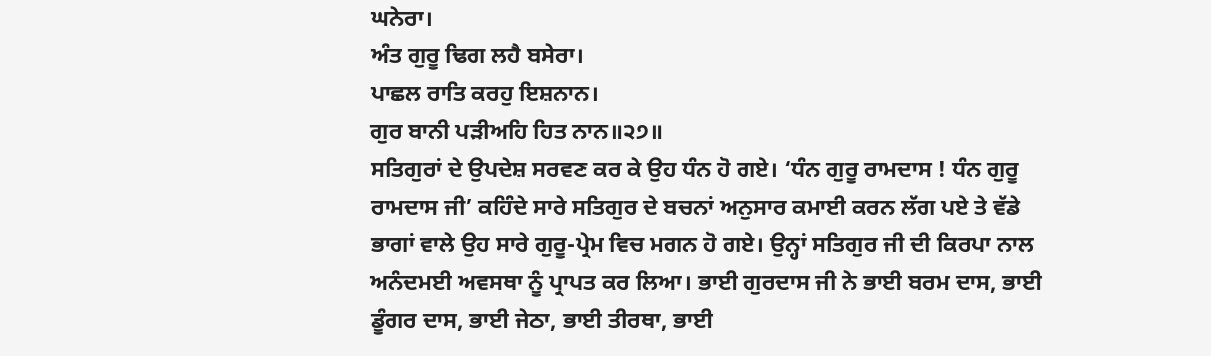ਘਨੇਰਾ।
ਅੰਤ ਗੁਰੂ ਢਿਗ ਲਹੈ ਬਸੇਰਾ।
ਪਾਛਲ ਰਾਤਿ ਕਰਹੁ ਇਸ਼ਨਾਨ।
ਗੁਰ ਬਾਨੀ ਪੜੀਅਹਿ ਹਿਤ ਨਾਨ॥੨੭॥
ਸਤਿਗੁਰਾਂ ਦੇ ਉਪਦੇਸ਼ ਸਰਵਣ ਕਰ ਕੇ ਉਹ ਧੰਨ ਹੋ ਗਏ। ‘ਧੰਨ ਗੁਰੂ ਰਾਮਦਾਸ ! ਧੰਨ ਗੁਰੂ ਰਾਮਦਾਸ ਜੀ’ ਕਹਿੰਦੇ ਸਾਰੇ ਸਤਿਗੁਰ ਦੇ ਬਚਨਾਂ ਅਨੁਸਾਰ ਕਮਾਈ ਕਰਨ ਲੱਗ ਪਏ ਤੇ ਵੱਡੇ ਭਾਗਾਂ ਵਾਲੇ ਉਹ ਸਾਰੇ ਗੁਰੂ-ਪ੍ਰੇਮ ਵਿਚ ਮਗਨ ਹੋ ਗਏ। ਉਨ੍ਹਾਂ ਸਤਿਗੁਰ ਜੀ ਦੀ ਕਿਰਪਾ ਨਾਲ ਅਨੰਦਮਈ ਅਵਸਥਾ ਨੂੰ ਪ੍ਰਾਪਤ ਕਰ ਲਿਆ। ਭਾਈ ਗੁਰਦਾਸ ਜੀ ਨੇ ਭਾਈ ਬਰਮ ਦਾਸ, ਭਾਈ ਡੂੰਗਰ ਦਾਸ, ਭਾਈ ਜੇਠਾ, ਭਾਈ ਤੀਰਥਾ, ਭਾਈ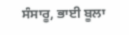ਸੰਸਾਰੂ, ਭਾਈ ਬੂਲਾ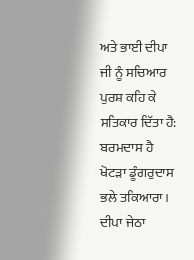ਅਤੇ ਭਾਈ ਦੀਪਾ ਜੀ ਨੂੰ ਸਚਿਆਰ ਪੁਰਸ਼ ਕਹਿ ਕੇ ਸਤਿਕਾਰ ਦਿੱਤਾ ਹੈ:
ਬਰਮਦਾਸ ਹੈ ਖੋਟੜਾ ਡੂੰਗਰੁਦਾਸ ਭਲੇ ਤਕਿਆਰਾ। ਦੀਪਾ ਜੇਠਾ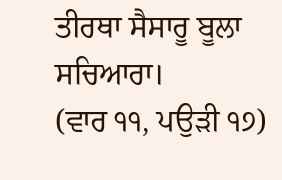ਤੀਰਥਾ ਸੈਸਾਰੂ ਬੂਲਾ ਸਚਿਆਰਾ।
(ਵਾਰ ੧੧, ਪਉੜੀ ੧੭)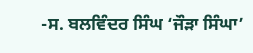-ਸ. ਬਲਵਿੰਦਰ ਸਿੰਘ ‘ਜੌੜਾ ਸਿੰਘਾ’